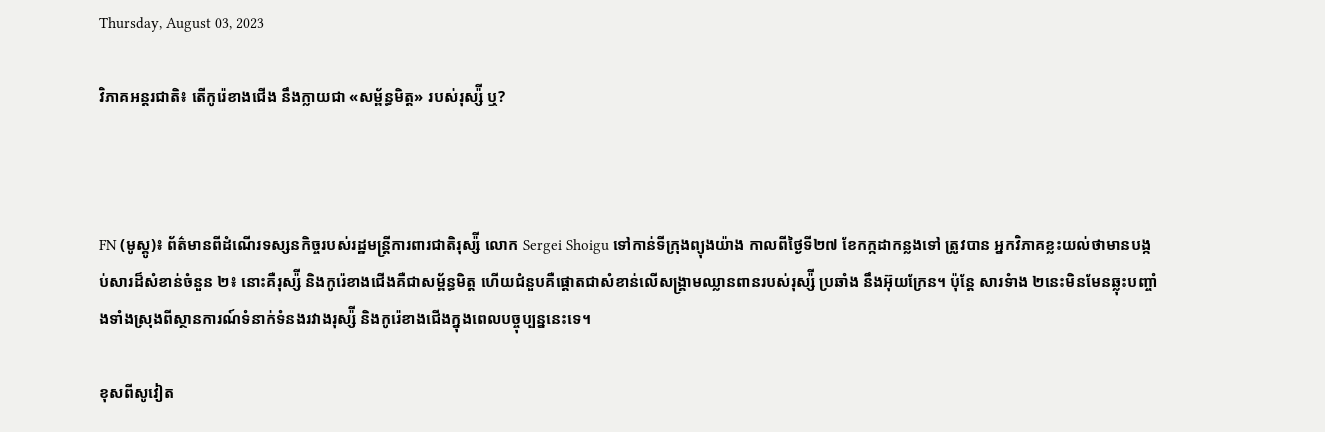Thursday, August 03, 2023

វិភាគអន្តរជាតិ៖ តើកូរ៉េខាងជើង នឹងក្លាយជា «សម្ព័ន្ធមិត្ត» របស់រុស្ស៉ី ឬ?



FN (មូស្គូ)៖ ព័ត៌មានពីដំណើរទស្សនកិច្ចរបស់រដ្ឋមន្ត្រីការពារជាតិរុស្ស៉ី លោក Sergei Shoigu ទៅកាន់ទីក្រុងព្យុងយ៉ាង កាលពីថ្ងៃទី២៧ ខែកក្កដាកន្លងទៅ ត្រូវបាន អ្នកវិភាគខ្លះយល់ថាមានបង្កប់សារដ៏សំខាន់ចំនួន ២៖ នោះគឺរុស្ស៉ី និងកូរ៉េខាងជើងគឺជាសម្ព័ន្ធមិត្ត ហើយជំនួបគឺផ្ដោតជាសំខាន់លើសង្រ្គាមឈ្លានពានរបស់រុស្ស៉ី ប្រឆាំង នឹងអ៊ុយក្រែន។ ប៉ុន្តែ សារទំាង ២នេះមិនមែនឆ្លុះបញ្ចាំងទាំងស្រុងពីស្ថានការណ៍ទំនាក់ទំនងរវាងរុស្ស៉ី និងកូរ៉េខាងជើងក្នុងពេលបច្ចុប្បន្ននេះទេ។

ខុសពីសូវៀត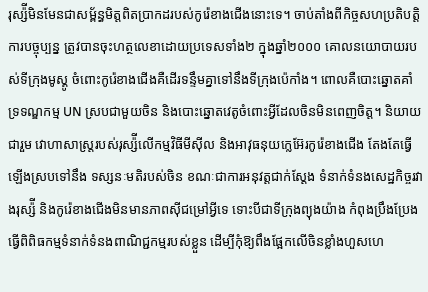រុស្ស៉ីមិនមែនជាសម្ព័ន្ធមិត្តពិតប្រាកដរបស់កូរ៉េខាងជើងនោះទេ។ ចាប់តាំងពីកិច្ចសហប្រតិបត្តិការបច្ចុប្បន្ន ត្រូវបានចុះហត្ថលេខាដោយប្រទេសទាំង២ ក្នុងឆ្នាំ២០០០ គោលនយោបាយរបស់ទីក្រុងមូស្គូ ចំពោះកូរ៉េខាងជើងគឺដើរទន្ទឹមគ្នាទៅនឹងទីក្រុងប៉េកាំង។ ពោលគឺបោះឆ្នោតគាំទ្រទណ្ឌកម្ម UN ស្របជាមួយចិន និងបោះឆ្នោតវេតូចំពោះអ្វីដែលចិនមិនពេញចិត្ត។ និយាយជារួម វោហាសាស្ត្ររបស់រុស្ស៉ីលើកម្មវិធីមីស៊ីល និងអាវុធនុយក្លេអ៊ែរកូរ៉េខាងជើង តែងតែធ្វើឡើងស្របទៅនឹង ទស្សនៈមតិរបស់ចិន ខណៈជាការអនុវត្តជាក់ស្ដែង ទំនាក់ទំនងសេដ្ឋកិច្ចរវាងរុស្ស៉ី និងកូរ៉េខាងជើងមិនមានភាពស៊ីជម្រៅអ្វីទេ ទោះបីជាទីក្រុងព្យុងយ៉ាង កំពុងប្រឹងប្រែង ធ្វើពិពិធកម្មទំនាក់ទំនងពាណិជ្ជកម្មរបស់ខ្លួន ដើម្បីកុំឱ្យពឹងផ្អែកលើចិនខ្លាំងហួសហេ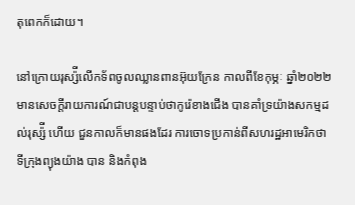តុពេកក៏ដោយ។

នៅក្រោយរុស្ស៉ីលើកទ័ពចូលឈ្លានពានអ៊ុយក្រែន កាលពីខែកុម្ភៈ ឆ្នាំ២០២២ មានសេចក្ដីរាយការណ៍ជាបន្តបន្ទាប់ថាកូរ៉េខាងជើង បានគាំទ្រយ៉ាងសកម្មដល់រុស្ស៉ី ហើយ ជួនកាលក៏មានផងដែរ ការចោទប្រកាន់ពីសហរដ្ឋអាមេរិកថាទីក្រុងព្យុងយ៉ាង បាន និងកំពុង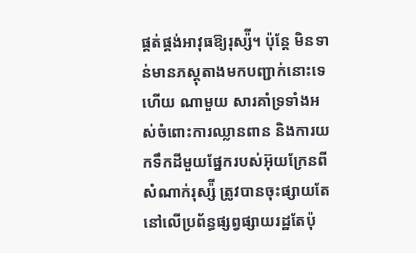ផ្គត់ផ្គង់អាវុធឱ្យរុស្ស៉ី។ ប៉ុន្តែ មិនទាន់មានភស្តុតាងមកបញ្ជាក់នោះទេ ហើយ ណាមួយ សារគាំទ្រទាំងអស់ចំពោះការឈ្លានពាន និងការយកទឹកដីមួយផ្នែករបស់អ៊ុយក្រែនពីសំណាក់រុស្ស៉ី ត្រូវបានចុះផ្សាយតែនៅលើប្រព័ន្ធផ្សព្វផ្សាយរដ្ឋតែប៉ុ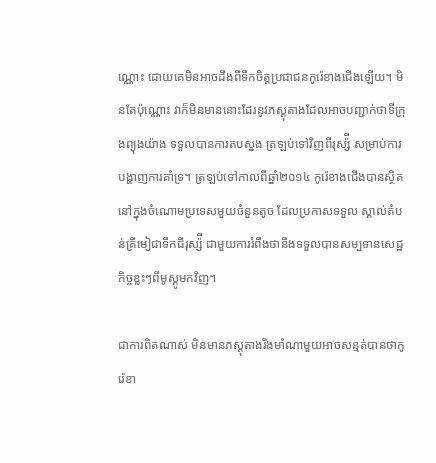ណ្ណោះ ដោយគេមិនអាចដឹងពីទឹកចិត្តប្រជាជនកូរ៉េខាងជើងឡើយ។ មិនតែប៉ុណ្ណោះ វាក៏មិនមាននោះដែរនូវភស្តុតាងដែលអាចបញ្ជាក់ថាទីក្រុងព្យុងយ៉ាង ទទួលបានការតបស្នង ត្រឡប់ទៅវិញពីរុស្ស៉ី សម្រាប់ការបង្ហាញការគាំទ្រ។ ត្រឡប់ទៅកាលពីឆ្នាំ២០១៤ កូរ៉េខាងជើងបានស្ថិតនៅក្នុងចំណោមប្រទេសមួយចំនួនតូច ដែលប្រកាសទទួល ស្គាល់តំបន់គ្រីមៀជាទឹកដីរុស្ស៉ី ជាមួយការរំពឹងថានឹងទទួលបានសម្បទានសេដ្ឋកិច្ចខ្លះៗពីមូស្គូមកវិញ។

ជាការពិតណាស់ មិនមានភស្តុតាងរឹងមាំណាមួយអាចសន្មត់បានថាកូរ៉េខា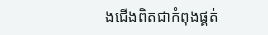ងជើងពិតជាកំពុងផ្គត់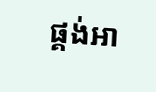ផ្គង់អា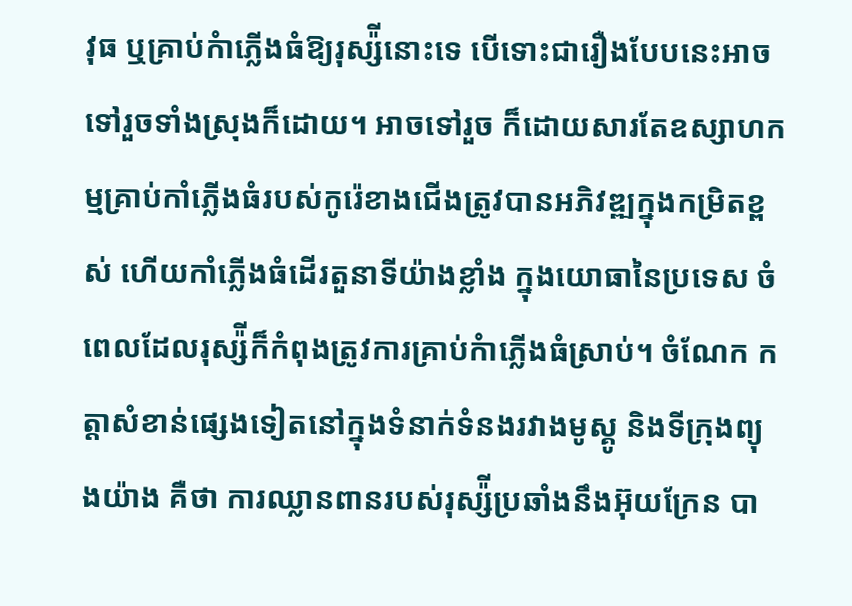វុធ ឬគ្រាប់កំាភ្លើងធំឱ្យរុស្ស៉ីនោះទេ បើទោះជារឿងបែបនេះអាច ទៅរួចទាំងស្រុងក៏ដោយ។ អាចទៅរួច ក៏ដោយសារតែឧស្សាហកម្មគ្រាប់កាំភ្លើងធំរបស់កូរ៉េខាងជើងត្រូវបានអភិវឌ្ឍក្នុងកម្រិតខ្ពស់ ហើយកាំភ្លើងធំដើរតួនាទីយ៉ាងខ្លាំង ក្នុងយោធានៃប្រទេស ចំពេលដែលរុស្ស៉ីក៏កំពុងត្រូវការគ្រាប់កំាភ្លើងធំស្រាប់។ ចំណែក កត្តាសំខាន់ផ្សេងទៀតនៅក្នុងទំនាក់ទំនងរវាងមូស្គូ និងទីក្រុងព្យុងយ៉ាង គឺថា ការឈ្លានពានរបស់រុស្ស៉ីប្រឆាំងនឹងអ៊ុយក្រែន បា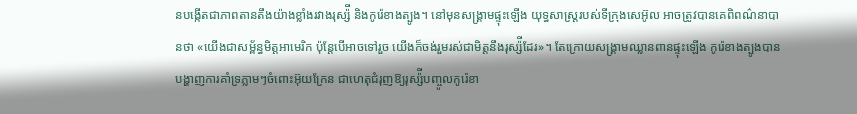នបង្កើតជាភាពតានតឹងយ៉ាងខ្លាំងរវាងរុស្ស៉ី និងកូរ៉េខាងត្បូង។ នៅមុនសង្រ្គាមផ្ទុះឡើង យុទ្ធសាស្ត្ររបស់ទីក្រុងសេអ៊ូល អាចត្រូវបានគេពិពណ៌នាបានថា «យើងជាសម្ព័ន្ធមិត្តអាមេរិក ប៉ុន្តែបើអាចទៅរួច យើងក៏ចង់រួមរស់ជាមិត្តនឹងរុស្ស៉ីដែរ»។ តែក្រោយសង្រ្គាមឈ្លានពានផ្ទុះឡើង កូរ៉េខាងត្បូងបានបង្ហាញការគាំទ្រភ្លាមៗចំពោះអ៊ុយក្រែន ជាហេតុជំរុញឱ្យរុស្ស៉ីបញ្ចូលកូរ៉េខា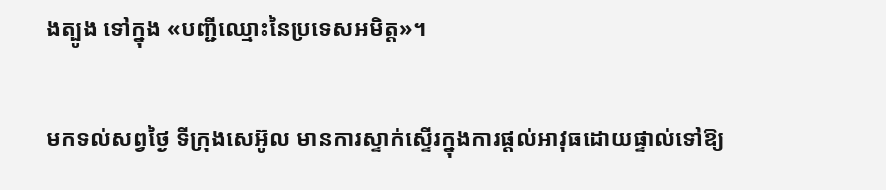ងត្បូង ទៅក្នុង «បញ្ជីឈ្មោះនៃប្រទេសអមិត្ត»។

មកទល់សព្វថ្ងៃ ទីក្រុងសេអ៊ូល មានការស្ទាក់ស្ទើរក្នុងការផ្ដល់អាវុធដោយផ្ទាល់ទៅឱ្យ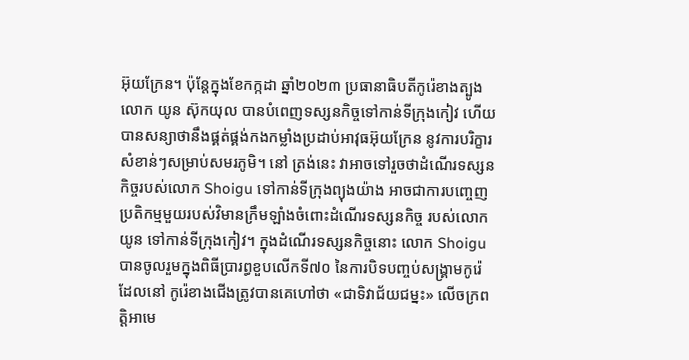អ៊ុយក្រែន។ ប៉ុន្តែក្នុងខែកក្កដា ឆ្នាំ២០២៣ ប្រធានាធិបតីកូរ៉េខាងត្បូង លោក យូន ស៊ុកយុល បានបំពេញទស្សនកិច្ចទៅកាន់ទីក្រុងកៀវ ហើយបានសន្យាថានឹងផ្គត់ផ្គង់កងកម្លាំងប្រដាប់អាវុធអ៊ុយក្រែន នូវការបរិក្ខារសំខាន់ៗសម្រាប់សមរភូមិ។ នៅ ត្រង់នេះ វាអាចទៅរួចថាដំណើរទស្សនកិច្ចរបស់លោក Shoigu ទៅកាន់ទីក្រុងព្យុងយ៉ាង អាចជាការបញ្ចេញប្រតិកម្មមួយរបស់វិមានក្រឹមឡាំងចំពោះដំណើរទស្សនកិច្ច របស់លោក យូន ទៅកាន់ទីក្រុងកៀវ។ ក្នុងដំណើរទស្សនកិច្ចនោះ លោក Shoigu បានចូលរួមក្នុងពិធីបា្ររព្ធខួបលើកទី៧០ នៃការបិទបញ្ចប់សង្រ្គាមកូរ៉េ ដែលនៅ កូរ៉េខាងជើងត្រូវបានគេហៅថា «ជាទិវាជ័យជម្នះ» លើចក្រពត្តិអាមេ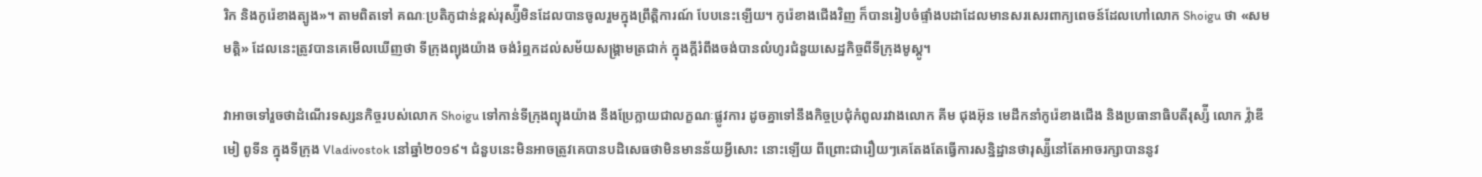រិក និងកូរ៉េខាងត្បូង»។ តាមពិតទៅ គណៈប្រតិភូជាន់ខ្ពស់រុស្ស៉ីមិនដែលបានចូលរួមក្នុងព្រឹត្តិការណ៍ បែបនេះឡើយ។ កូរ៉េខាងជើងវិញ ក៏បានរៀបចំផ្ទាំងបដាដែលមានសរសេរពាក្យពេចន៍ដែលហៅលោក Shoigu ថា «សមមត្តិ» ដែលនេះត្រូវបានគេមើលឃើញថា ទីក្រុងព្យុងយ៉ាង ចង់រំឮកដល់សម័យសង្រ្គាមត្រជាក់ ក្នុងក្ដីរំពឹងចង់បានលំហូរជំនួយសេដ្ឋកិច្ចពីទីក្រុងមូស្គូ។

វាអាចទៅរួចថាដំណើរទស្សនកិច្ចរបស់លោក Shoigu ទៅកាន់ទីក្រុងព្យុងយ៉ាង នឹងប្រែក្លាយជាលក្ខណៈផ្លូវការ ដូចគ្នាទៅនឹងកិច្ចប្រជុំកំពូលរវាងលោក គីម ជុងអ៊ុន មេដឹកនាំកូរ៉េខាងជើង និងប្រធានាធិបតីរុស្ស៉ី លោក វ្ល៉ាឌីមៀ ពូទីន ក្នុងទីក្រុង Vladivostok នៅឆ្នាំ២០១៩។ ជំនួបនេះមិនអាចត្រូវគេបានបដិសេធថាមិនមានន័យអ្វីសោះ នោះឡើយ ពីព្រោះជារឿយៗគេតែងតែធ្វើការសន្និដ្ឋានថារុស្ស៉ីនៅតែអាចរក្សាបាននូវ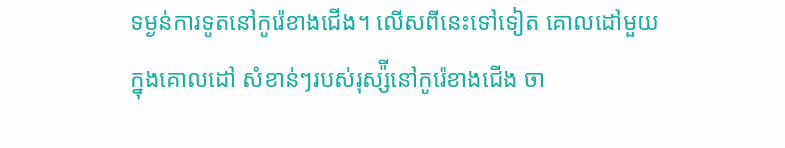ទម្ងន់ការទូតនៅកូរ៉េខាងជើង។ លើសពីនេះទៅទៀត គោលដៅមួយក្នុងគោលដៅ សំខាន់ៗរបស់រុស្ស៉ីនៅកូរ៉េខាងជើង ចា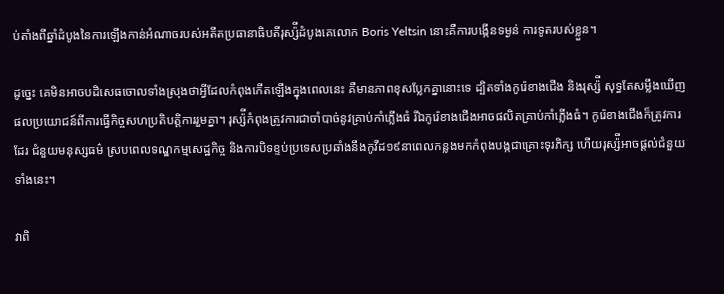ប់តាំងពីឆ្នាំដំបូងនៃការឡើងកាន់អំណាចរបស់អតីតប្រធានាធិបតីរុស្ស៉ីដំបូងគេលោក Boris Yeltsin នោះគឺការបង្កើនទម្ងន់ ការទូតរបស់ខ្លួន។

ដូច្នេះ គេមិនអាចបដិសេធចោលទាំងស្រុងថាអ្វីដែលកំពុងកើតឡើងក្នុងពេលនេះ គឺមានភាពខុសប្លែកគ្នានោះទេ ដ្បិតទាំងកូរ៉េខាងជើង និងរុស្ស៉ី សុទ្ធតែសម្លឹងឃើញ ផលប្រយោជន៍ពីការធ្វើកិច្ចសហប្រតិបតិ្តការរួមគ្នា។ រុស្ស៉ីកំពុងត្រូវការជាចាំបាច់នូវគ្រាប់កាំភ្លើងធំ រីឯកូរ៉េខាងជើងអាចផលិតគ្រាប់កាំភ្លើងធំ។ កូរ៉េខាងជើងក៏ត្រូវការដែរ ជំនួយមនុស្សធម៌ ស្របពេលទណ្ឌកម្មសេដ្ឋកិច្ច និងការបិទខ្ទប់ប្រទេសប្រឆាំងនឹងកូវីដ១៩នាពេលកន្លងមកកំពុងបង្កជាគ្រោះទុរភិក្ស ហើយរុស្ស៉ីអាចផ្ដល់ជំនួយទាំងនេះ។

វាពិ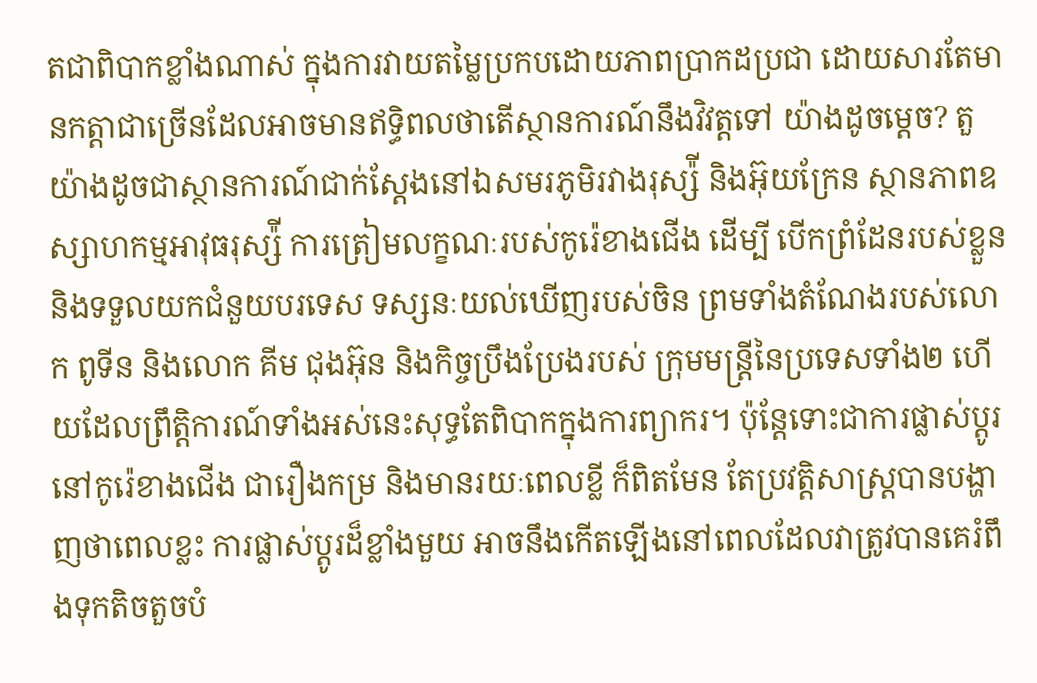តជាពិបាកខ្លាំងណាស់ ក្នុងការវាយតម្លៃប្រកបដោយភាពប្រាកដប្រជា ដោយសារតែមានកត្តាជាច្រើនដែលអាចមានឥទ្ធិពលថាតើស្ថានការណ៍នឹងវិវត្តទៅ យ៉ាងដូចម្ដេច? តួយ៉ាងដូចជាស្ថានការណ៍ជាក់ស្ដែងនៅឯសមរភូមិរវាងរុស្ស៉ី និងអ៊ុយក្រែន ស្ថានភាពឧស្សាហកម្មអាវុធរុស្ស៉ី ការត្រៀមលក្ខណៈរបស់កូរ៉េខាងជើង ដើម្បី បើកព្រំដែនរបស់ខ្លួន និងទទួលយកជំនួយបរទេស ទស្សនៈយល់ឃើញរបស់ចិន ព្រមទាំងតំណែងរបស់លោក ពូទីន និងលោក គីម ជុងអ៊ុន និងកិច្ចប្រឹងប្រែងរបស់ ក្រុមមន្ត្រីនៃប្រទេសទាំង២ ហើយដែលព្រឹត្តិការណ៍ទាំងអស់នេះសុទ្ធតែពិបាកក្នុងការព្យាករ។ ប៉ុន្តែទោះជាការផ្លាស់ប្ដូរនៅកូរ៉េខាងជើង ជារឿងកម្រ និងមានរយៈពេលខ្លី ក៏ពិតមែន តែប្រវតិ្តសាស្ត្របានបង្ហាញថាពេលខ្លះ ការផ្លាស់ប្ដូរដ៏ខ្លាំងមួយ អាចនឹងកើតឡើងនៅពេលដែលវាត្រូវបានគេរំពឹងទុកតិចតួចបំ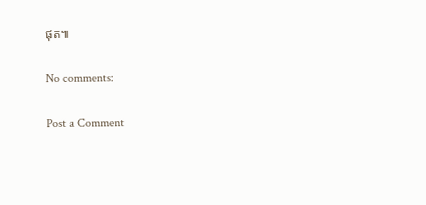ផុត៕

No comments:

Post a Comment